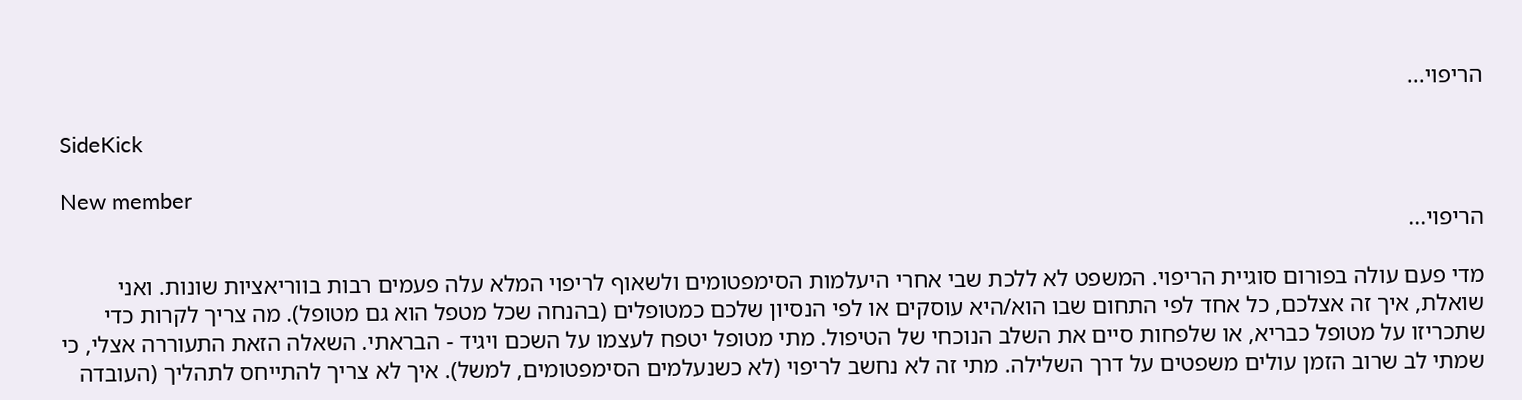הריפוי...

SideKick

New member
הריפוי...

מדי פעם עולה בפורום סוגיית הריפוי. המשפט לא ללכת שבי אחרי היעלמות הסימפטומים ולשאוף לריפוי המלא עלה פעמים רבות בווריאציות שונות. ואני שואלת, איך זה אצלכם, כל אחד לפי התחום שבו הוא/היא עוסקים או לפי הנסיון שלכם כמטופלים (בהנחה שכל מטפל הוא גם מטופל). מה צריך לקרות כדי שתכריזו על מטופל כבריא, או שלפחות סיים את השלב הנוכחי של הטיפול. מתי מטופל יטפח לעצמו על השכם ויגיד - הבראתי. השאלה הזאת התעוררה אצלי, כי שמתי לב שרוב הזמן עולים משפטים על דרך השלילה. מתי זה לא נחשב לריפוי (לא כשנעלמים הסימפטומים, למשל). איך לא צריך להתייחס לתהליך (העובדה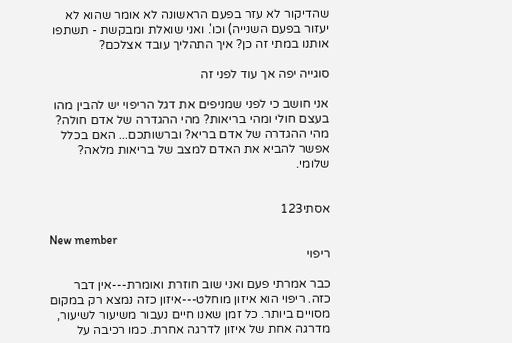שהדיקור לא עזר בפעם הראשונה לא אומר שהוא לא יעזור בפעם השנייה) וכו'. ואני שואלת ומבקשת - תשתפו אותנו במתי זה כן? איך התהליך עובד אצלכם?

סוגייה יפה אך עוד לפני זה

אני חושב כי לפני שמניפים את דגל הריפוי יש להבין מהו בעצם חולי ומהי בריאות? מהי ההגדרה של אדם חולה? מהי ההגדרה של אדם בריא? וברשותכם... האם בכלל אפשר להביא את האדם למצב של בריאות מלאה? שלומי.


אסתי123

New member
ריפוי

כבר אמרתי פעם ואני שוב חוזרת ואומרת---אין דבר כזה. ריפוי הוא איזון מוחלט---איזון כזה נמצא רק במקום מסויים ביותר. כל זמן שאנו חיים נעבור משיעור לשיעור, מדרגה אחת של איזון לדרגה אחרת. כמו רכיבה על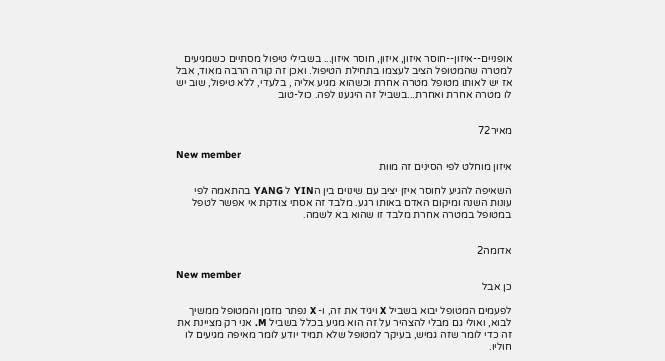אופניים--איזון--חוסר איזון, איזון, חוסר איזון... בשבילי טיפול מסתיים כשמגיעים למטרה שהמטופל הציב לעצמו בתחילת הטיפול. ואכן זה קורה הרבה מאוד, אבל אז יש לאותו מטופל מטרה אחרת וכשהוא מגיע אליה , בלעדי, ללא טיפול, שוב יש לו מטרה אחרת ואחרת...בשביל זה היגענו לפה. כול-טוב


מאיר72

New member
איזון מוחלט לפי הסינים זה מוות

השאיפה להגיע לחוסר איזן יציב עם שינוים בין הYIN ל YANG בהתאמה לפי עונות השנה ומיקום האדם באותו רגע. מלבד זה אסתי צודקת אי אפשר לטפל במטופל במטרה אחרת מלבד זו שהוא בא לשמה.


אדומה2

New member
כן אבל

לפעמים המטופל יבוא בשביל X ויגיד את זה, ו- X נפתר מזמן והמטופל ממשיך לבוא, ואולי גם מבלי להצהיר על זה הוא מגיע בכלל בשביל M. אני רק מציינת את זה כדי לומר שזה גמיש, בעיקר למטופל שלא תמיד יודע לומר מאיפה מגיעים לו חוליו.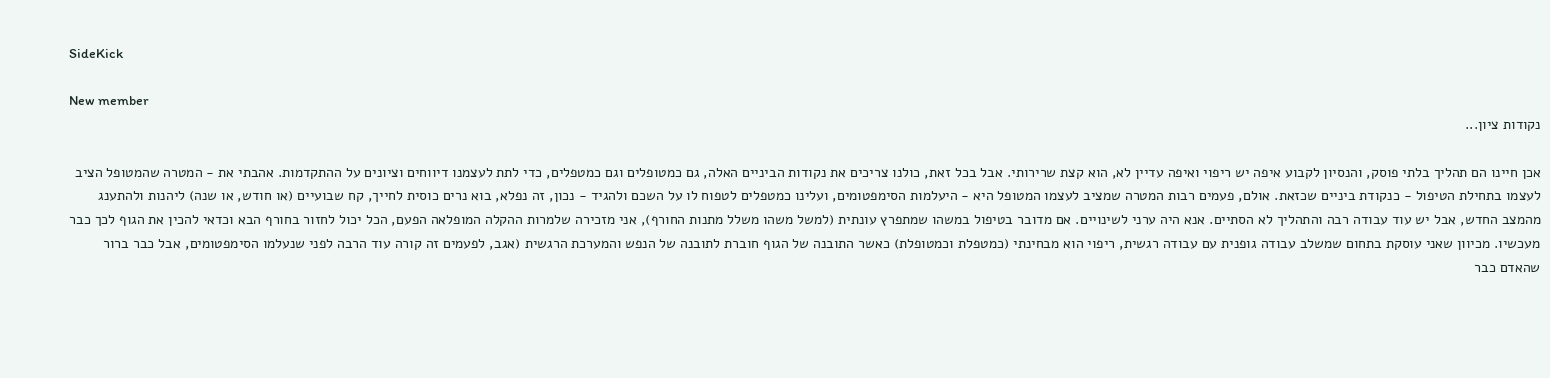SideKick

New member
נקודות ציון...

אכן חיינו הם תהליך בלתי פוסק, והנסיון לקבוע איפה יש ריפוי ואיפה עדיין לא, הוא קצת שרירותי. אבל בכל זאת, כולנו צריכים את נקודות הביניים האלה, גם כמטופלים וגם כמטפלים, כדי לתת לעצמנו דיווחים וציונים על ההתקדמות. אהבתי את - המטרה שהמטופל הציב לעצמו בתחילת הטיפול - כנקודת ביניים שכזאת. אולם, פעמים רבות המטרה שמציב לעצמו המטופל היא - היעלמות הסימפטומים, ועלינו כמטפלים לטפוח לו על השכם ולהגיד - נכון, זה נפלא, בוא נרים כוסית לחייך, קח שבועיים (או חודש, או שנה) ליהנות ולהתענג מהמצב החדש, אבל יש עוד עבודה רבה והתהליך לא הסתיים. אנא היה ערני לשינויים. אם מדובר בטיפול במשהו שמתפרץ עונתית (למשל משהו משלל מתנות החורף), אני מזכירה שלמרות ההקלה המופלאה הפעם, הכל יכול לחזור בחורף הבא וכדאי להכין את הגוף לכך כבר מעכשיו. מכיוון שאני עוסקת בתחום שמשלב עבודה גופנית עם עבודה רגשית, ריפוי הוא מבחינתי (כמטפלת וכמטופלת) כאשר התובנה של הגוף חוברת לתובנה של הנפש והמערכת הרגשית (אגב, לפעמים זה קורה עוד הרבה לפני שנעלמו הסימפטומים, אבל כבר ברור שהאדם כבר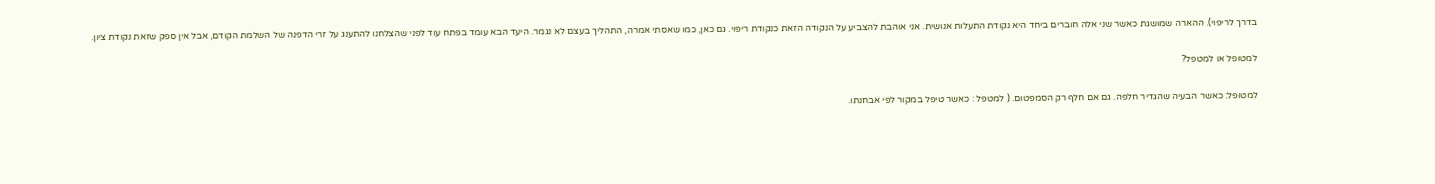בדרך לריפוי). ההארה שמושגת כאשר שני אלה חוברים ביחד היא נקודת התעלות אנושית. אני אוהבת להצביע על הנקודה הזאת כנקודת ריפוי. גם כאן, כמו שאסתי אמרה, התהליך בעצם לא נגמר. היעד הבא עומד בפתח עוד לפני שהצלחנו להתענג על זרי הדפנה של השלמת הקודם, אבל אין ספק שזאת נקודת ציון.

למטופל או למטפל?

למטופל: כאשר הבעיה שהגדיר חלפה. גם אם חלף רק הסמפטום. ( למטפל : כאשר טיפל במקור לפי אבחנתו.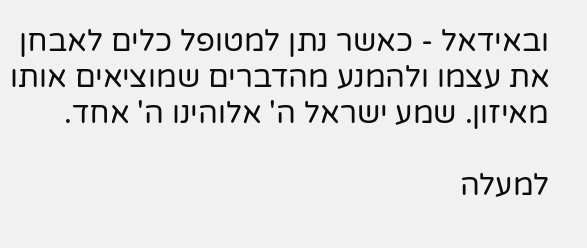ובאידאל - כאשר נתן למטופל כלים לאבחן את עצמו ולהמנע מהדברים שמוציאים אותו מאיזון. שמע ישראל ה' אלוהינו ה' אחד.

למעלה